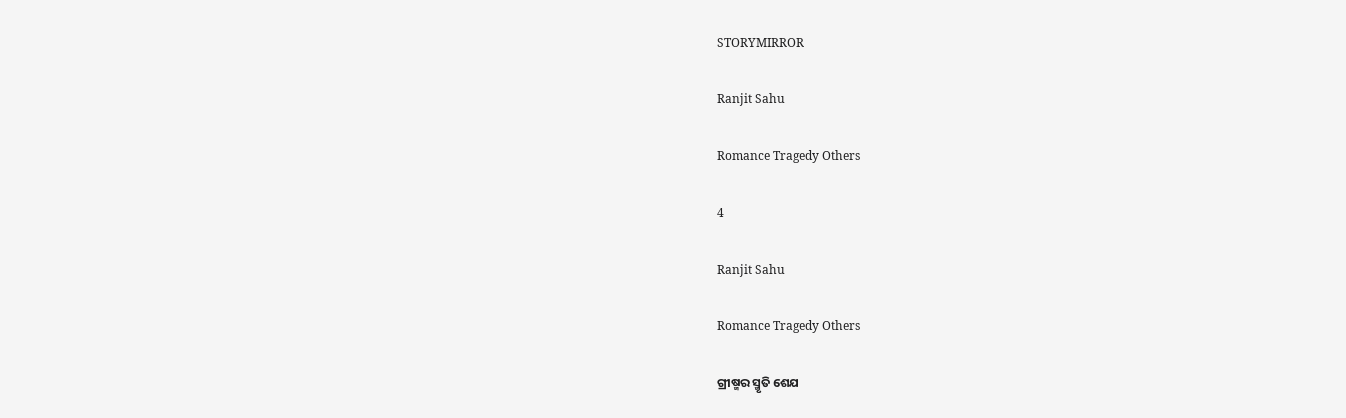STORYMIRROR

Ranjit Sahu

Romance Tragedy Others

4

Ranjit Sahu

Romance Tragedy Others

ଗ୍ରୀଷ୍ମର ସ୍ମୃତି ଶେଯ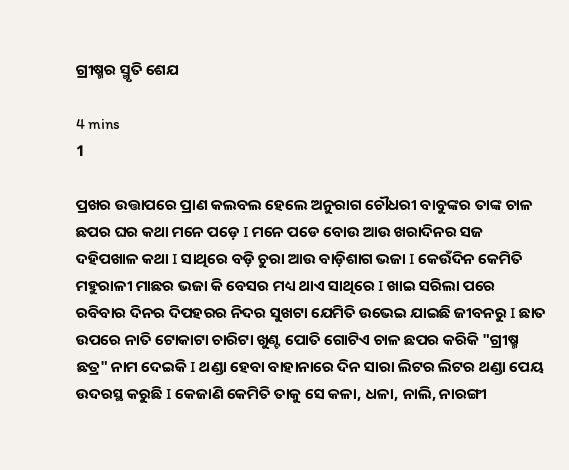ଗ୍ରୀଷ୍ମର ସ୍ମୃତି ଶେଯ

4 mins
1

ପ୍ରଖର ଉତ୍ତାପରେ ପ୍ରାଣ କଲବଲ ହେଲେ ଅନୁରାଗ ଚୌଧରୀ ବାବୁଙ୍କର ତାଙ୍କ ଚାଳ ଛପର ଘର କଥା ମନେ ପଡ଼େ I ମନେ ପଡେ ବୋଉ ଆଉ ଖରାଦିନର ସଜ ଦହିପଖାଳ କଥା I ସାଥିରେ ବଡ଼ି ଚୁରା ଆଉ ବାଡ଼ିଶାଗ ଭଜା I କେଉଁଦିନ କେମିତି ମହୁରାଳୀ ମାଛର ଭଜା କି ବେସର ମଧ୍ୟ ଥାଏ ସାଥିରେ I ଖାଇ ସରିଲା ପରେ ରବିବାର ଦିନର ଦିପହରର ନିଦର ସୁଖଟା ଯେମିତି ଉଭେଇ ଯାଇଛି ଜୀବନରୁ I ଛାତ ଉପରେ ନାତି ଟୋକାଟା ଚାରିଟା ଖୁଣ୍ଟ ପୋତି ଗୋଟିଏ ଚାଳ ଛପର କରିକି "ଗ୍ରୀଷ୍ମ ଛତ୍ର" ନାମ ଦେଇକି I ଥଣ୍ଡା ହେବା ବାହାନାରେ ଦିନ ସାରା ଲିଟର ଲିଟର ଥଣ୍ଡା ପେୟ ଉଦରସ୍ଥ କରୁଛି I କେଜାଣି କେମିତି ତାକୁ ସେ କଳା, ଧଳା, ନାଲି, ନାରଙ୍ଗୀ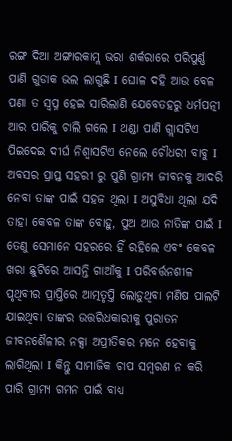ରଙ୍ଗ ଦିଆ ଅଙ୍ଗାରକାମ୍ଲ ଭରା ଶର୍କରାରେ ପରିପୁର୍ଣ୍ଣ ପାଣି ଗୁଡାକ ଭଲ ଲାଗୁଛି I ଘୋଳ ଦହି ଆଉ ବେଳ ପଣା ତ ସ୍ବପ୍ନ ହେଇ ସାରିଲାଣି ଯେବେତହରୁ ଧର୍ମପତ୍ନୀ ଆର ପାରିକୁ ଚାଲି ଗଲେ I ଥଣ୍ଡା ପାଣି ଗ୍ଲାସଟିଏ ପିଇଦେଇ ଦୀର୍ଘ ନିଶ୍ୱାସଟିଏ ନେଲେ ଚୌଧରୀ ବାବୁ I ଅବସର ପ୍ରାପ୍ତ ସହରୀ ରୁ ପୁଣି ଗ୍ରାମ୍ୟ ଜୀବନକୁ ଆଦରି ନେବା ତାଙ୍କ ପାଇଁ ସହଜ ଥିଲା I ଅସୁବିଧା ଥିଲା ଯଦି ତାହା କେବଳ ତାଙ୍କ ବୋହୁ, ପୁଅ ଆଉ ନାତିଙ୍କ ପାଇଁ I ତେଣୁ ସେମାନେ ସହରରେ ହିଁ ରହିଲେ ଏବଂ କେବଳ ଖରା ଛୁଟିରେ ଆସନ୍ତି ଗାଆଁକୁ I ପରିବର୍ତ୍ତନଶୀଳ ପୃଥିବୀର ପ୍ରାପ୍ତିରେ ଆତ୍ମତୃପ୍ତି ଲୋଡ଼ୁଥିବା ମଣିଷ ପାଲଟି ଯାଇଥିବା ତାଙ୍କର ଉତ୍ତରିଧକାରୀକୁ ପୁରାତନ ଜୀବନଶୈଳୀର ନକ୍ସା ଅପ୍ରୀତିକର ମନେ ହେବାକୁ ଲାଗିଥିଲା I କିନ୍ତୁ ସାମାଜିକ ଚାପ ସମ୍ବରଣ ନ କରି ପାରି ଗ୍ରାମ୍ୟ ଗମନ ପାଇଁ ବାଧ୍ୟ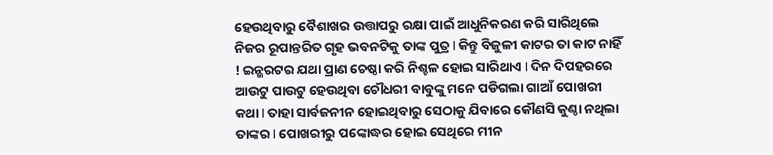ହେଉଥିବାରୁ ବୈଶାଖର ଉତ୍ତାପରୁ ରକ୍ଷା ପାଇଁ ଆଧୁନିକରଣ କରି ସାରିଥିଲେ ନିଜର ରୂପାନ୍ତରିତ ଗୃହ ଭବନଟିକୁ ତାଙ୍କ ପୁତ୍ର I କିନ୍ତୁ ବିଜୁଳୀ କାଟର ତା କାଟ ନାହିଁ ! ଇନ୍ଭରଟର ଯଥା ପ୍ରାଣ ଚେଷ୍ଠା କରି ନିଶ୍ଚଳ ହୋଇ ସାରିଥାଏ I ଦିନ ଦିପହରରେ ଆଉଟୁ ପାଉଟୁ ହେଉଥିବା ଚୌଧରୀ ବାବୁଙ୍କୁ ମନେ ପଡିଗଲା ଗାଆଁ ପୋଖରୀ କଥା I ତାହା ସାର୍ବଜନୀନ ହୋଇଥିବାରୁ ସେଠାକୁ ଯିବାରେ କୌଣସି କୁଣ୍ଠା ନଥିଲା ତାଙ୍କର I ପୋଖରୀରୁ ପଙ୍କୋଦ୍ଧର ହୋଇ ସେଥିରେ ମୀନ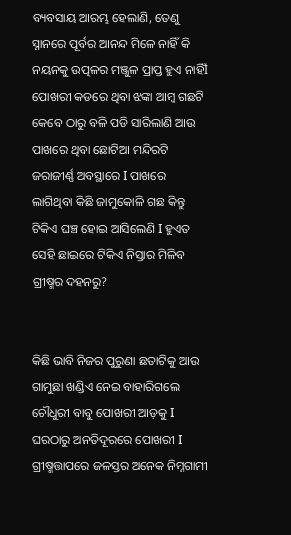ବ୍ୟବସାୟ ଆରମ୍ଭ ହେଲାଣି, ତେଣୁ ସ୍ନାନରେ ପୂର୍ବର ଆନନ୍ଦ ମିଳେ ନାହିଁ କି ନୟନକୁ ଉତ୍ପଳର ମଞ୍ଜୁଳ ପ୍ରାପ୍ତ ହୁଏ ନାହିଁI ପୋଖରୀ କଡରେ ଥିବା ଝଙ୍କା ଆମ୍ବ ଗଛଟି କେବେ ଠାରୁ ବଳି ପଡି ସାରିଲାଣି ଆଉ ପାଖରେ ଥିବା ଛୋଟିଆ ମନ୍ଦିରଟି ଜରାଜୀର୍ଣ୍ଣ ଅବସ୍ଥାରେ I ପାଖରେ ଲାଗିଥିବା କିଛି ଜାମୁକୋଳି ଗଛ କିନ୍ତୁ ଟିକିଏ ଘଞ୍ଚ ହୋଇ ଆସିଲେଣି I ହୁଏତ ସେହି ଛାଇରେ ଟିକିଏ ନିସ୍ତାର ମିଳିବ ଗ୍ରୀଷ୍ମର ଦହନରୁ?


କିଛି ଭାବି ନିଜର ପୁରୁଣା ଛତାଟିକୁ ଆଉ ଗାମୁଛା ଖଣ୍ଡିଏ ନେଇ ବାହାରିଗଲେ ଚୌଧୁରୀ ବାବୁ ପୋଖରୀ ଆଡ଼କୁ I ଘରଠାରୁ ଅନତିଦୂରରେ ପୋଖରୀ I ଗ୍ରୀଷ୍ମତ୍ତାପରେ ଜଳସ୍ତର ଅନେକ ନିମ୍ନଗାମୀ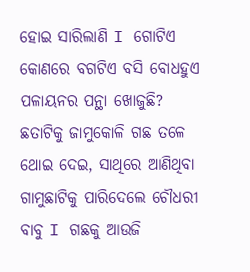ହୋଇ ସାରିଲାଣି I ଗୋଟିଏ କୋଣରେ ବଗଟିଏ ବସି ବୋଧହୁଏ ପଳାୟନର ପନ୍ଥା ଖୋଜୁଛି? ଛତାଟିକୁ ଜାମୁକୋଳି ଗଛ ତଳେ ଥୋଇ ଦେଇ, ସାଥିରେ ଆଣିଥିବା ଗାମୁଛାଟିକୁ ପାରିଦେଲେ ଚୌଧରୀ ବାବୁ I ଗଛକୁ ଆଉଜି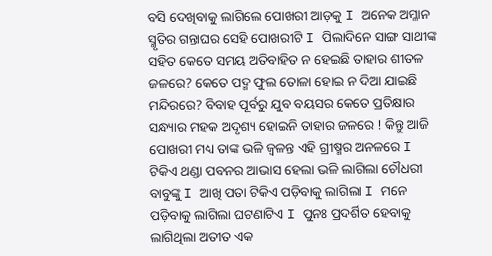ବସି ଦେଖିବାକୁ ଲାଗିଲେ ପୋଖରୀ ଆଡ଼କୁ I ଅନେକ ଅମ୍ଳାନ ସ୍ମୃତିର ଗନ୍ତାଘର ସେହି ପୋଖରୀଟି I ପିଲାଦିନେ ସାଙ୍ଗ ସାଥୀଙ୍କ ସହିତ କେତେ ସମୟ ଅତିବାହିତ ନ ହେଇଛି ତାହାର ଶୀତଳ ଜଳରେ? କେତେ ପଦ୍ମ ଫୁଲ ତୋଳା ହୋଇ ନ ଦିଆ ଯାଇଛି ମନ୍ଦିରରେ? ବିବାହ ପୂର୍ବରୁ ଯୁବ ବୟସର କେତେ ପ୍ରତିକ୍ଷାର ସନ୍ଧ୍ୟାର ମହକ ଅଦୃଶ୍ୟ ହୋଇନି ତାହାର ଜଳରେ ! କିନ୍ତୁ ଆଜି ପୋଖରୀ ମଧ୍ୟ ତାଙ୍କ ଭଳି ଜ୍ୱଳନ୍ତ ଏହି ଗ୍ରୀଷ୍ମର ଅନଳରେ I ଟିକିଏ ଥଣ୍ଡା ପବନର ଆଭାସ ହେଲା ଭଳି ଲାଗିଲା ଚୌଧରୀ ବାବୁଙ୍କୁ I ଆଖି ପତା ଟିକିଏ ପଡ଼ିବାକୁ ଲାଗିଲା I ମନେ ପଡ଼ିବାକୁ ଲାଗିଲା ଘଟଣାଟିଏ I ପୁନଃ ପ୍ରଦର୍ଶିତ ହେବାକୁ ଲାଗିଥିଲା ଅତୀତ ଏକ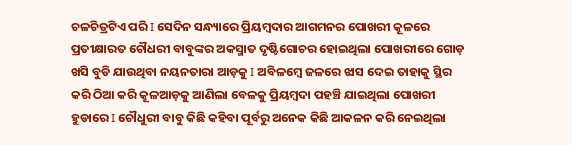ଚଳଚିତ୍ରଟିଏ ପରି I ସେଦିନ ସନ୍ଧ୍ୟାରେ ପ୍ରିୟମ୍ବଦାର ଆଗମନର ପୋଖରୀ କୂଳରେ ପ୍ରତୀକ୍ଷାରତ ଚୌଧରୀ ବାବୁଙ୍କର ଅକସ୍ମାତ ଦୃଷ୍ଟିଗୋଚର ହୋଇଥିଲା ପୋଖରୀରେ ଗୋଡ଼ ଖସି ବୁଡି ଯାଉଥିବା ନୟନତାରା ଆଡ଼କୁ I ଅବିଳମ୍ବେ ଜଳରେ ଝାସ ଦେଇ ତାହାକୁ ସ୍ଥିର କରି ଠିଆ କରି କୂଳଆଡ଼କୁ ଆଣିଲା ବେଳକୁ ପ୍ରିୟମ୍ବଦା ପହଞ୍ଚି ଯାଇଥିଲା ପୋଖରୀ ହୁଡାରେ I ଚୌଧୁରୀ ବାବୁ କିଛି କହିବା ପୂର୍ବରୁ ଅନେକ କିଛି ଆକଳନ କରି ନେଇଥିଲା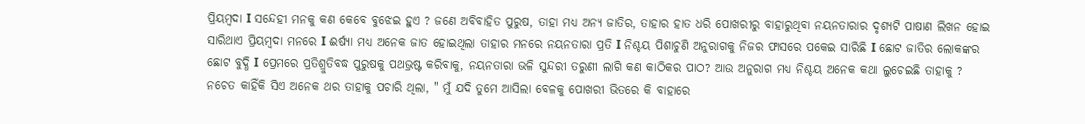ପ୍ରିୟମ୍ବଦା I ସନ୍ଦେହୀ ମନକୁ କଣ କେବେ ବୁଝେଇ ହୁଏ ? ଜଣେ ଅବିବାହିତ ପୁରୁଷ, ତାହା ମଧ୍ୟ ଅନ୍ୟ ଜାତିର, ତାହାର ହାତ ଧରି ପୋଖରୀରୁ ବାହାରୁଥିବା ନୟନତାରାର ଦୃଶ୍ୟଟି ପାଷାଣ ଲିଖନ ହୋଇ ସାରିଥାଏ ପ୍ରିୟମ୍ବଦା ମନରେ I ଈର୍ଷ୍ୟା ମଧ୍ୟ ଅନେକ ଜାତ ହୋଇଥିଲା ତାହାର ମନରେ ନୟନତାରା ପ୍ରତି I ନିଶ୍ଚୟ ପିଶାଚୁଣି ଅନୁରାଗକୁ ନିଜର ଫାସରେ ପକେଇ ସାରିଛି I ଛୋଟ ଜାତିର ଲୋକଙ୍କର ଛୋଟ ବୁଦ୍ଧି I ପ୍ରେମରେ ପ୍ରତିଶ୍ରୁତିବଦ୍ଧ ପୁରୁଷକୁ ପଥଭ୍ରଷ୍ଟ କରିବାକୁ, ନୟନତାରା ଭଳି ସୁନ୍ଦରୀ ତରୁଣୀ ଲାଗି କଣ କାଠିକର ପାଠ? ଆଉ ଅନୁରାଗ ମଧ୍ୟ ନିଶ୍ଚୟ ଅନେକ କଥା ଲୁଚେଇଛି ତାହାକୁ ? ନଚେତ କାହିଁକି ସିଏ ଅନେକ ଥର ତାହାକୁ ପଚାରି ଥିଲା, " ମୁଁ ଯଦି ତୁମେ ଆସିଲା ବେଳକୁ ପୋଖରୀ ଭିତରେ କି ବାହାରେ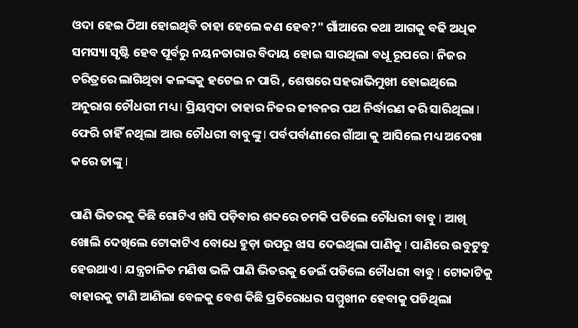ଓଦା ହେଇ ଠିଆ ହୋଇଥିବି ତାହା ହେଲେ କଣ ହେବ?" ଗାଁଆରେ କଥା ଆଗକୁ ବଢି ଅଧିକ ସମସ୍ୟା ସୃଷ୍ଟି ହେବ ପୂର୍ବରୁ ନୟନତାରାର ବିଦାୟ ହୋଇ ସାରଥିଲା ବଧୂ ରୂପରେ I ନିଜର ଚରିତ୍ରରେ ଲାଗିଥିବା କଳଙ୍କକୁ ହଟେଇ ନ ପାରି , ଶେଷରେ ସହରାଭିମୁଖୀ ହୋଇଥିଲେ ଅନୁରାଗ ଚୌଧରୀ ମଧ୍ୟ I ପ୍ରିୟମ୍ବଦା ତାହାର ନିଜର ଜୀବନର ପଥ ନିର୍ଦ୍ଧାରଣ କରି ସାରିଥିଲା I ଫେରି ଚାହିଁ ନଥିଲା ଆଉ ଚୌଧରୀ ବାବୁଙ୍କୁ I ପର୍ବପର୍ବାଣୀରେ ଗାଁଆ କୁ ଆସିଲେ ମଧ୍ୟ ଅଦେଖା କରେ ତାଙ୍କୁ I

ପାଣି ଭିତରକୁ କିଛି ଗୋଟିଏ ଖସି ପଡ଼ିବାର ଶବ୍ଦରେ ଚମକି ପଡିଲେ ଚୌଧରୀ ବାବୁ I ଆଖି ଖୋଲି ଦେଖିଲେ ଟୋକାଟିଏ ବୋଧେ ହୁଡ଼ା ଉପରୁ ଝାସ ଦେଇଥିଲା ପାଣିକୁ I ପାଣିରେ ଉବୁଟୁବୁ ହେଉଥାଏ I ଯନ୍ତ୍ରଚାଳିତ ମଣିଷ ଭଳି ପାଣି ଭିତରକୁ ଡେଇଁ ପଡିଲେ ଚୌଧରୀ ବାବୁ I ଟୋକାଟିକୁ ବାହାରକୁ ଟାଣି ଆଣିଲା ବେଳକୁ ବେଶ କିଛି ପ୍ରତିରୋଧର ସମ୍ମୁଖୀନ ହେବାକୁ ପଡିଥିଲା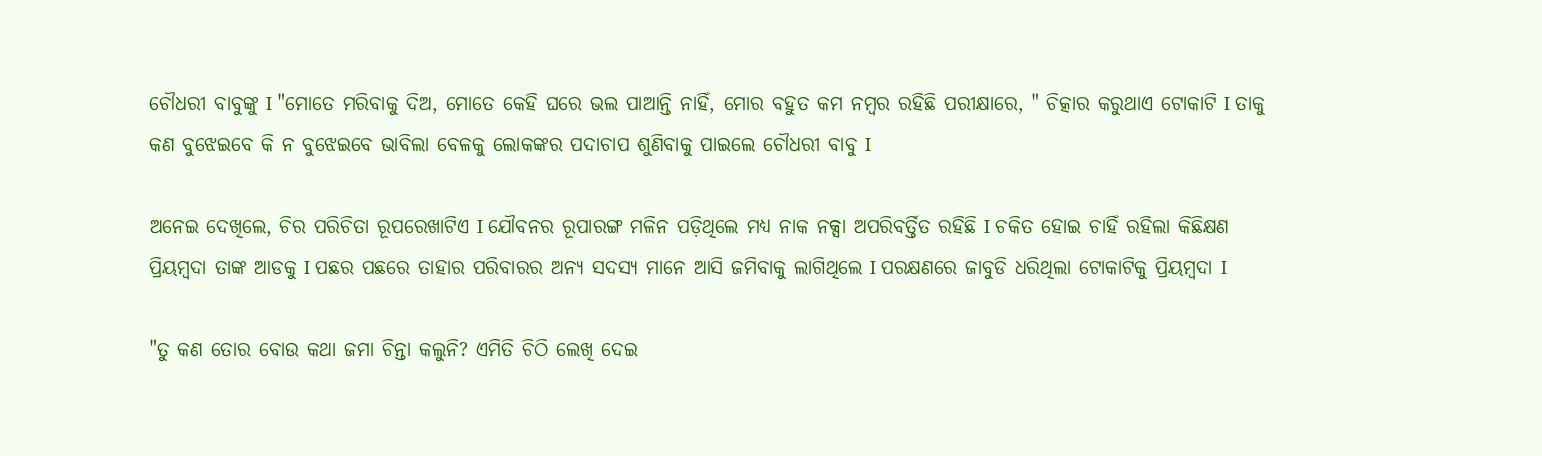ଚୌଧରୀ ବାବୁଙ୍କୁ I "ମୋତେ ମରିବାକୁ ଦିଅ, ମୋତେ କେହି ଘରେ ଭଲ ପାଆନ୍ତି ନାହିଁ, ମୋର ବହୁତ କମ ନମ୍ବର ରହିଛି ପରୀକ୍ଷାରେ, " ଚିତ୍କାର କରୁଥାଏ ଟୋକାଟି I ତାକୁ କଣ ବୁଝେଇବେ କି ନ ବୁଝେଇବେ ଭାବିଲା ବେଳକୁ ଲୋକଙ୍କର ପଦାଚାପ ଶୁଣିବାକୁ ପାଇଲେ ଚୌଧରୀ ବାବୁ I

ଅନେଇ ଦେଖିଲେ, ଚିର ପରିଚିତା ରୂପରେଖାଟିଏ I ଯୌବନର ରୂପାରଙ୍ଗ ମଳିନ ପଡ଼ିଥିଲେ ମଧ୍ୟ ନାକ ନକ୍ସା ଅପରିବର୍ତ୍ତିତ ରହିଛି I ଚକିତ ହୋଇ ଚାହିଁ ରହିଲା କିଛିକ୍ଷଣ ପ୍ରିୟମ୍ବଦା ତାଙ୍କ ଆଡକୁ I ପଛର ପଛରେ ତାହାର ପରିବାରର ଅନ୍ୟ ସଦସ୍ୟ ମାନେ ଆସି ଜମିବାକୁ ଲାଗିଥିଲେ I ପରକ୍ଷଣରେ ଜାବୁଡି ଧରିଥିଲା ଟୋକାଟିକୁ ପ୍ରିୟମ୍ବଦା I

"ତୁ କଣ ତୋର ବୋଉ କଥା ଜମା ଚିନ୍ତା କଲୁନି? ଏମିତି ଚିଠି ଲେଖି ଦେଇ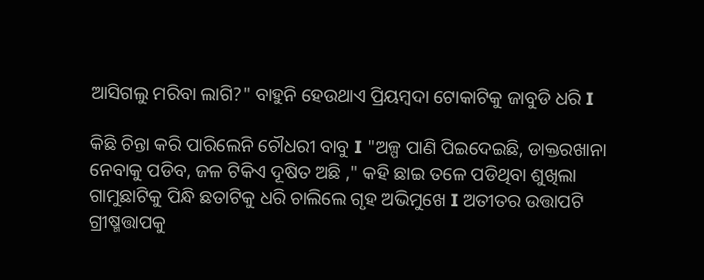ଆସିଗଲୁ ମରିବା ଲାଗି?" ବାହୁନି ହେଉଥାଏ ପ୍ରିୟମ୍ବଦା ଟୋକାଟିକୁ ଜାବୁଡି ଧରି I

କିଛି ଚିନ୍ତା କରି ପାରିଲେନି ଚୌଧରୀ ବାବୁ I "ଅଳ୍ପ ପାଣି ପିଇଦେଇଛି, ଡାକ୍ତରଖାନା ନେବାକୁ ପଡିବ, ଜଳ ଟିକିଏ ଦୂଷିତ ଅଛି ," କହି ଛାଇ ତଳେ ପଡିଥିବା ଶୁଖିଲା ଗାମୁଛାଟିକୁ ପିନ୍ଧି ଛତାଟିକୁ ଧରି ଚାଲିଲେ ଗୃହ ଅଭିମୁଖେ I ଅତୀତର ଉତ୍ତାପଟି ଗ୍ରୀଷ୍ମତ୍ତାପକୁ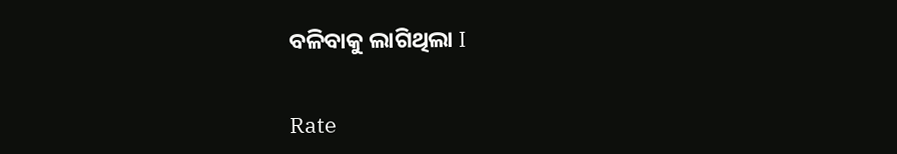ବଳିବାକୁ ଲାଗିଥିଲା I


Rate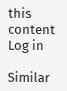this content
Log in

Similar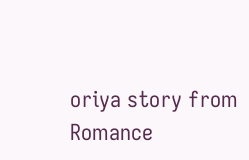oriya story from Romance